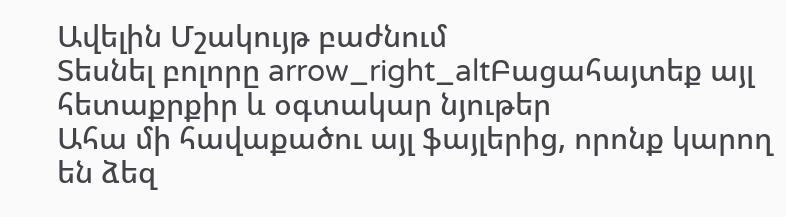Ավելին Մշակույթ բաժնում
Տեսնել բոլորը arrow_right_altԲացահայտեք այլ հետաքրքիր և օգտակար նյութեր
Ահա մի հավաքածու այլ ֆայլերից, որոնք կարող են ձեզ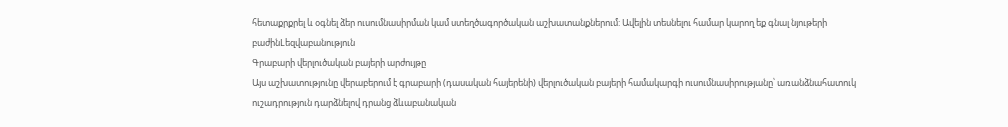հետաքրքրել և օգնել ձեր ուսումնասիրման կամ ստեղծագործական աշխատանքներում: Ավելին տեսնելու համար կարող եք գնալ նյութերի բաժինLեզվաբանություն
Գրաբարի վերլուծական բայերի արժույթը
Այս աշխատությունը վերաբերում է գրաբարի (դասական հայերենի) վերլուծական բայերի համակարգի ուսումնասիրությանը՝ առանձնահատուկ ուշադրություն դարձնելով դրանց ձևաբանական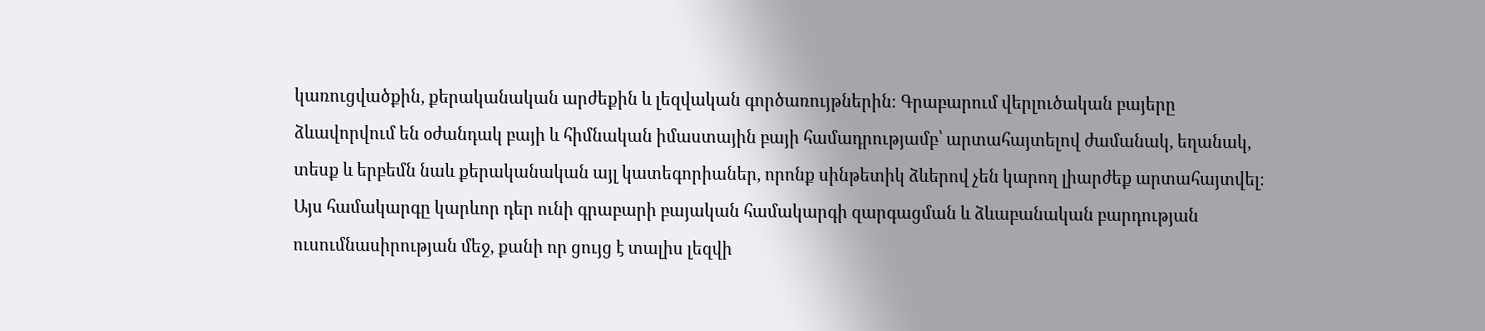կառուցվածքին, քերականական արժեքին և լեզվական գործառույթներին։ Գրաբարում վերլուծական բայերը ձևավորվում են օժանդակ բայի և հիմնական իմաստային բայի համադրությամբ՝ արտահայտելով ժամանակ, եղանակ, տեսք և երբեմն նաև քերականական այլ կատեգորիաներ, որոնք սինթետիկ ձևերով չեն կարող լիարժեք արտահայտվել։ Այս համակարգը կարևոր դեր ունի գրաբարի բայական համակարգի զարգացման և ձևաբանական բարդության ուսումնասիրության մեջ, քանի որ ցույց է տալիս լեզվի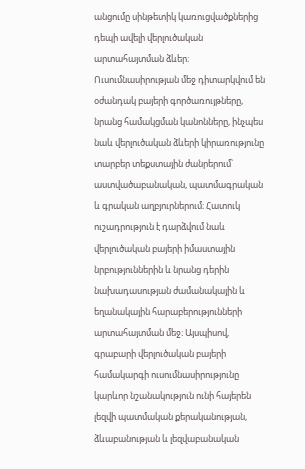անցումը սինթետիկ կառուցվածքներից դեպի ավելի վերլուծական արտահայտման ձևեր։ Ուսումնասիրության մեջ դիտարկվում են օժանդակ բայերի գործառույթները, նրանց համակցման կանոնները, ինչպես նաև վերլուծական ձևերի կիրառությունը տարբեր տեքստային ժանրերում՝ աստվածաբանական, պատմագրական և գրական աղբյուրներում։ Հատուկ ուշադրություն է դարձվում նաև վերլուծական բայերի իմաստային նրբություններին և նրանց դերին նախադասության ժամանակային և եղանակային հարաբերությունների արտահայտման մեջ։ Այսպիսով, գրաբարի վերլուծական բայերի համակարգի ուսումնասիրությունը կարևոր նշանակություն ունի հայերեն լեզվի պատմական քերականության, ձևաբանության և լեզվաբանական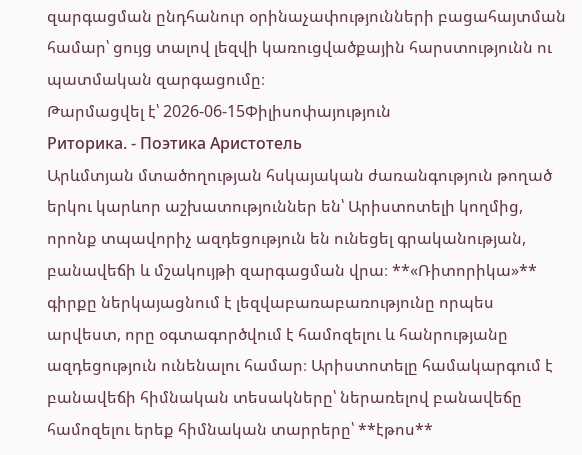զարգացման ընդհանուր օրինաչափությունների բացահայտման համար՝ ցույց տալով լեզվի կառուցվածքային հարստությունն ու պատմական զարգացումը։
Թարմացվել է՝ 2026-06-15Փիլիսոփայություն
Риторика. - Поэтика Аристотель
Արևմտյան մտածողության հսկայական ժառանգություն թողած երկու կարևոր աշխատություններ են՝ Արիստոտելի կողմից, որոնք տպավորիչ ազդեցություն են ունեցել գրականության, բանավեճի և մշակույթի զարգացման վրա։ **«Ռիտորիկա»** գիրքը ներկայացնում է լեզվաբառաբառությունը որպես արվեստ, որը օգտագործվում է համոզելու և հանրությանը ազդեցություն ունենալու համար։ Արիստոտելը համակարգում է բանավեճի հիմնական տեսակները՝ ներառելով բանավեճը համոզելու երեք հիմնական տարրերը՝ **էթոս**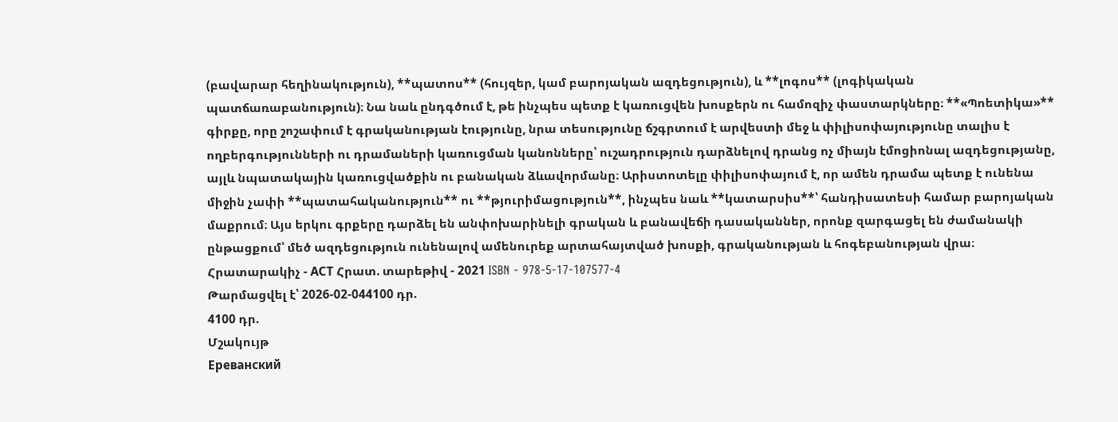(բավարար հեղինակություն), **պատոս** (հույզեր, կամ բարոյական ազդեցություն), և **լոգոս** (լոգիկական պատճառաբանություն)։ Նա նաև ընդգծում է, թե ինչպես պետք է կառուցվեն խոսքերն ու համոզիչ փաստարկները։ **«Պոետիկա»** գիրքը, որը շոշափում է գրականության էությունը, նրա տեսությունը ճշգրտում է արվեստի մեջ և փիլիսոփայությունը տալիս է ողբերգությունների ու դրամաների կառուցման կանոնները՝ ուշադրություն դարձնելով դրանց ոչ միայն էմոցիոնալ ազդեցությանը, այլև նպատակային կառուցվածքին ու բանական ձևավորմանը։ Արիստոտելը փիլիսոփայում է, որ ամեն դրամա պետք է ունենա միջին չափի **պատահականություն** ու **թյուրիմացություն**, ինչպես նաև **կատարսիս**՝ հանդիսատեսի համար բարոյական մաքրում։ Այս երկու գրքերը դարձել են անփոխարինելի գրական և բանավեճի դասականներ, որոնք զարգացել են ժամանակի ընթացքում՝ մեծ ազդեցություն ունենալով ամենուրեք արտահայտված խոսքի, գրականության և հոգեբանության վրա։ Հրատարակիչ - АСТ Հրատ. տարեթիվ - 2021 ISBN - 978-5-17-107577-4
Թարմացվել է՝ 2026-02-044100 դր.
4100 դր.
Մշակույթ
Ереванский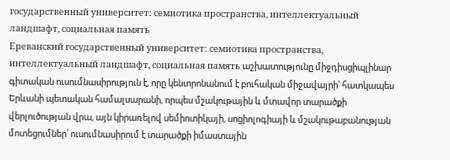государственный университет: семиотика пространства, интеллектуальный ландшафт, социальная память
Ереванский государственный университет: семиотика пространства, интеллектуальный ландшафт, социальная память աշխատությունը միջդիսցիպլինար գիտական ուսումնասիրություն է, որը կենտրոնանում է բուհական միջավայրի՝ հատկապես Երևանի պետական համալսարանի, որպես մշակութային և մտավոր տարածքի վերլուծության վրա, այն կիրառելով սեմիոտիկայի, սոցիոլոգիայի և մշակութաբանության մոտեցումներ՝ ուսումնասիրում է տարածքի իմաստային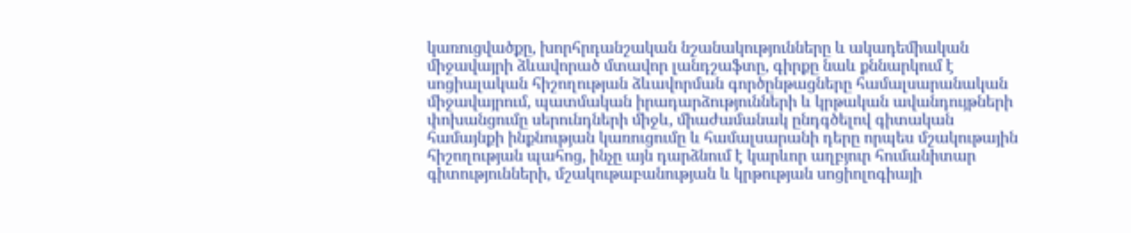կառուցվածքը, խորհրդանշական նշանակությունները և ակադեմիական միջավայրի ձևավորած մտավոր լանդշաֆտը, գիրքը նաև քննարկում է սոցիալական հիշողության ձևավորման գործընթացները համալսարանական միջավայրում, պատմական իրադարձությունների և կրթական ավանդույթների փոխանցումը սերունդների միջև, միաժամանակ ընդգծելով գիտական համայնքի ինքնության կառուցումը և համալսարանի դերը որպես մշակութային հիշողության պահոց, ինչը այն դարձնում է կարևոր աղբյուր հումանիտար գիտությունների, մշակութաբանության և կրթության սոցիոլոգիայի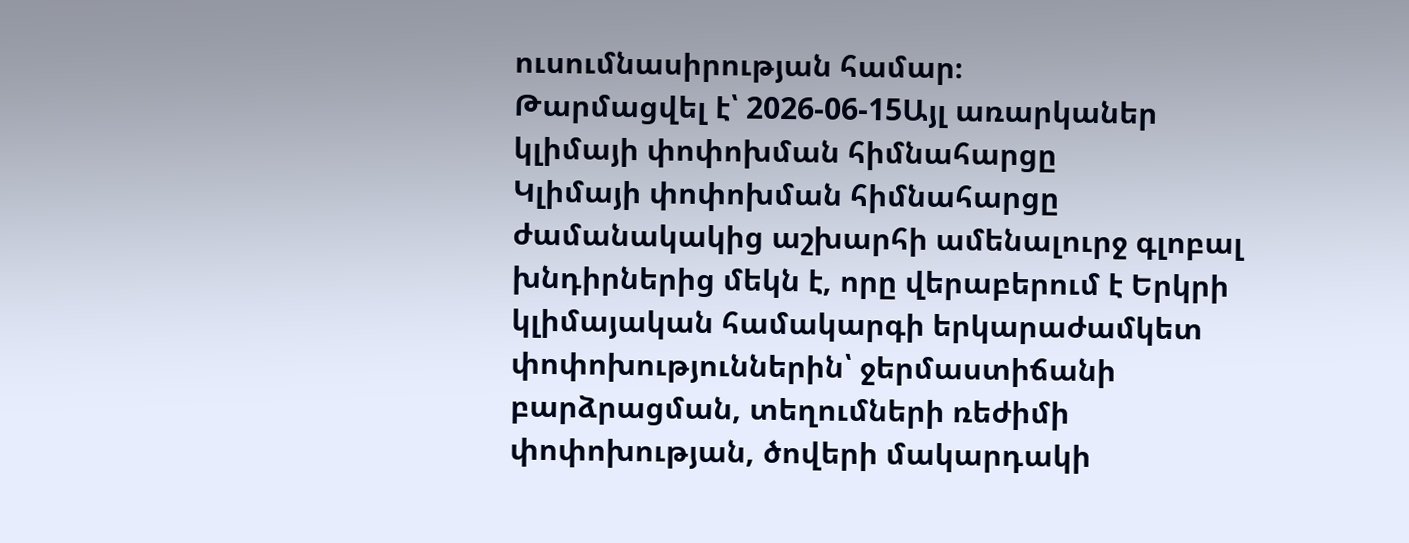ուսումնասիրության համար։
Թարմացվել է՝ 2026-06-15Այլ առարկաներ
կլիմայի փոփոխման հիմնահարցը
Կլիմայի փոփոխման հիմնահարցը ժամանակակից աշխարհի ամենալուրջ գլոբալ խնդիրներից մեկն է, որը վերաբերում է Երկրի կլիմայական համակարգի երկարաժամկետ փոփոխություններին՝ ջերմաստիճանի բարձրացման, տեղումների ռեժիմի փոփոխության, ծովերի մակարդակի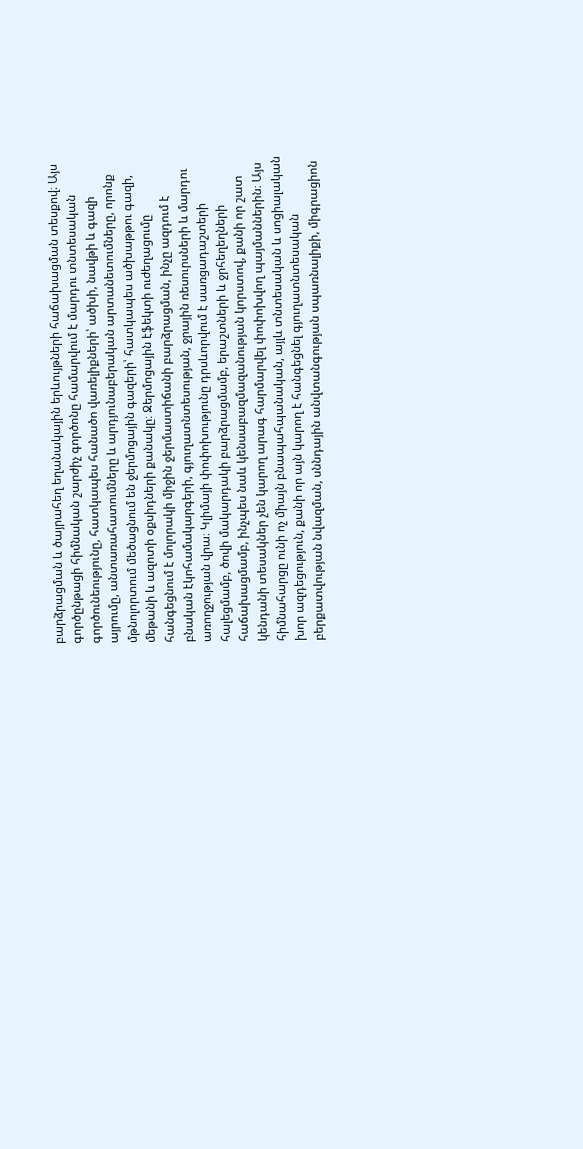բարձրացման և ծայրահեղ եղանակային երևույթների հաճախացման տեսքով։ Այս գործընթացի հիմնական շարժիչ գործոնը համարվում է մարդու տնտեսական գործունեությունը, հատկապես հանածո վառելիքների՝ ածխի, նավթի և գազի այրումը, անտառահատումները և արդյունաբերական արտանետումները, որոնք մթնոլորտում մեծացնում են ջերմոցային գազերի՝ հատկապես ածխաթթու գազի, մեթանի և ազոտի օքսիդների քանակը։ Ջերմոցային էֆեկտի ուժեղացումը հանգեցնում է մոլորակի միջին ջերմաստիճանի բարձրացման, ինչը ազդում է բնական էկոհամակարգերի, գյուղատնտեսության, ջրային ռեսուրսների և մարդու առողջության վրա։ Կլիմայի փոփոխությունը դրսևորվում է սառցադաշտերի հալեցմամբ, ծովի մակարդակի բարձրացմամբ, երաշտների և ջրհեղեղների հաճախացմամբ, ինչպես նաև կենսաբազմազանության կորստով, քանի որ շատ կենդանի տեսակներ չեն կարող արագ հարմարվել փոփոխվող պայմաններին։ Այս հիմնահարցը ունի ոչ միայն բնապահպանական, այլև տնտեսական և սոցիալական խոր ազդեցություն, քանի որ այն կարող է հանգեցնել գյուղատնտեսական բերքատվության նվազման, սննդային անվտանգության սպառնալիքի, միգրացիոն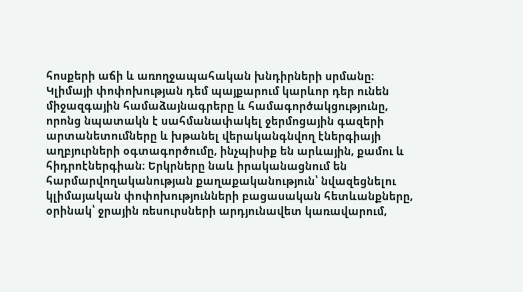հոսքերի աճի և առողջապահական խնդիրների սրմանը։ Կլիմայի փոփոխության դեմ պայքարում կարևոր դեր ունեն միջազգային համաձայնագրերը և համագործակցությունը, որոնց նպատակն է սահմանափակել ջերմոցային գազերի արտանետումները և խթանել վերականգնվող էներգիայի աղբյուրների օգտագործումը, ինչպիսիք են արևային, քամու և հիդրոէներգիան։ Երկրները նաև իրականացնում են հարմարվողականության քաղաքականություն՝ նվազեցնելու կլիմայական փոփոխությունների բացասական հետևանքները, օրինակ՝ ջրային ռեսուրսների արդյունավետ կառավարում,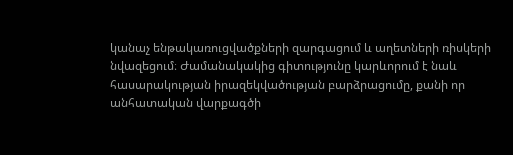կանաչ ենթակառուցվածքների զարգացում և աղետների ռիսկերի նվազեցում։ Ժամանակակից գիտությունը կարևորում է նաև հասարակության իրազեկվածության բարձրացումը, քանի որ անհատական վարքագծի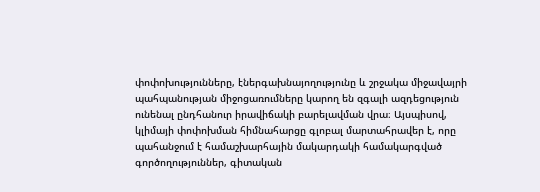փոփոխությունները, էներգախնայողությունը և շրջակա միջավայրի պահպանության միջոցառումները կարող են զգալի ազդեցություն ունենալ ընդհանուր իրավիճակի բարելավման վրա։ Այսպիսով, կլիմայի փոփոխման հիմնահարցը գլոբալ մարտահրավեր է, որը պահանջում է համաշխարհային մակարդակի համակարգված գործողություններ, գիտական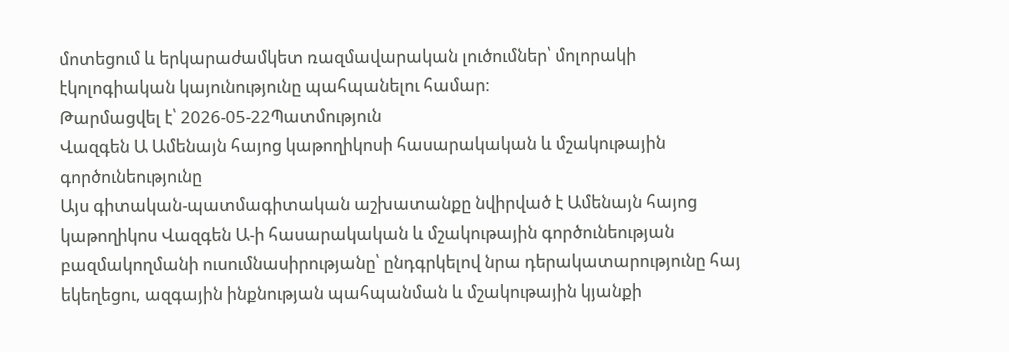մոտեցում և երկարաժամկետ ռազմավարական լուծումներ՝ մոլորակի էկոլոգիական կայունությունը պահպանելու համար։
Թարմացվել է՝ 2026-05-22Պատմություն
Վազգեն Ա Ամենայն հայոց կաթողիկոսի հասարակական և մշակութային գործունեությունը
Այս գիտական-պատմագիտական աշխատանքը նվիրված է Ամենայն հայոց կաթողիկոս Վազգեն Ա-ի հասարակական և մշակութային գործունեության բազմակողմանի ուսումնասիրությանը՝ ընդգրկելով նրա դերակատարությունը հայ եկեղեցու, ազգային ինքնության պահպանման և մշակութային կյանքի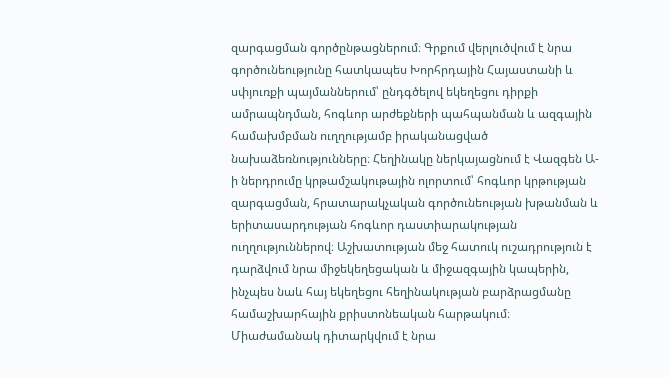զարգացման գործընթացներում։ Գրքում վերլուծվում է նրա գործունեությունը հատկապես Խորհրդային Հայաստանի և սփյուռքի պայմաններում՝ ընդգծելով եկեղեցու դիրքի ամրապնդման, հոգևոր արժեքների պահպանման և ազգային համախմբման ուղղությամբ իրականացված նախաձեռնությունները։ Հեղինակը ներկայացնում է Վազգեն Ա-ի ներդրումը կրթամշակութային ոլորտում՝ հոգևոր կրթության զարգացման, հրատարակչական գործունեության խթանման և երիտասարդության հոգևոր դաստիարակության ուղղություններով։ Աշխատության մեջ հատուկ ուշադրություն է դարձվում նրա միջեկեղեցական և միջազգային կապերին, ինչպես նաև հայ եկեղեցու հեղինակության բարձրացմանը համաշխարհային քրիստոնեական հարթակում։ Միաժամանակ դիտարկվում է նրա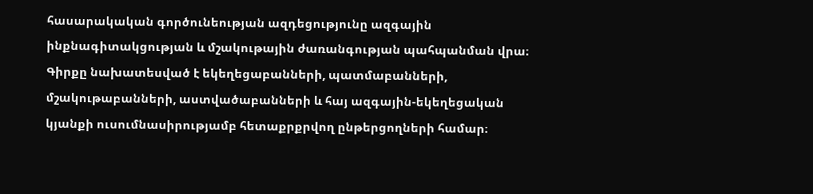հասարակական գործունեության ազդեցությունը ազգային ինքնագիտակցության և մշակութային ժառանգության պահպանման վրա։ Գիրքը նախատեսված է եկեղեցաբանների, պատմաբանների, մշակութաբանների, աստվածաբանների և հայ ազգային-եկեղեցական կյանքի ուսումնասիրությամբ հետաքրքրվող ընթերցողների համար։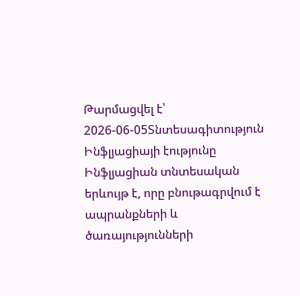Թարմացվել է՝ 2026-06-05Տնտեսագիտություն
Ինֆլյացիայի էությունը
Ինֆլյացիան տնտեսական երևույթ է, որը բնութագրվում է ապրանքների և ծառայությունների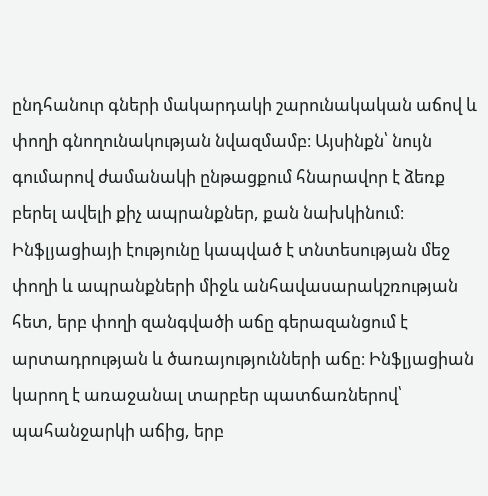ընդհանուր գների մակարդակի շարունակական աճով և փողի գնողունակության նվազմամբ։ Այսինքն՝ նույն գումարով ժամանակի ընթացքում հնարավոր է ձեռք բերել ավելի քիչ ապրանքներ, քան նախկինում։ Ինֆլյացիայի էությունը կապված է տնտեսության մեջ փողի և ապրանքների միջև անհավասարակշռության հետ, երբ փողի զանգվածի աճը գերազանցում է արտադրության և ծառայությունների աճը։ Ինֆլյացիան կարող է առաջանալ տարբեր պատճառներով՝ պահանջարկի աճից, երբ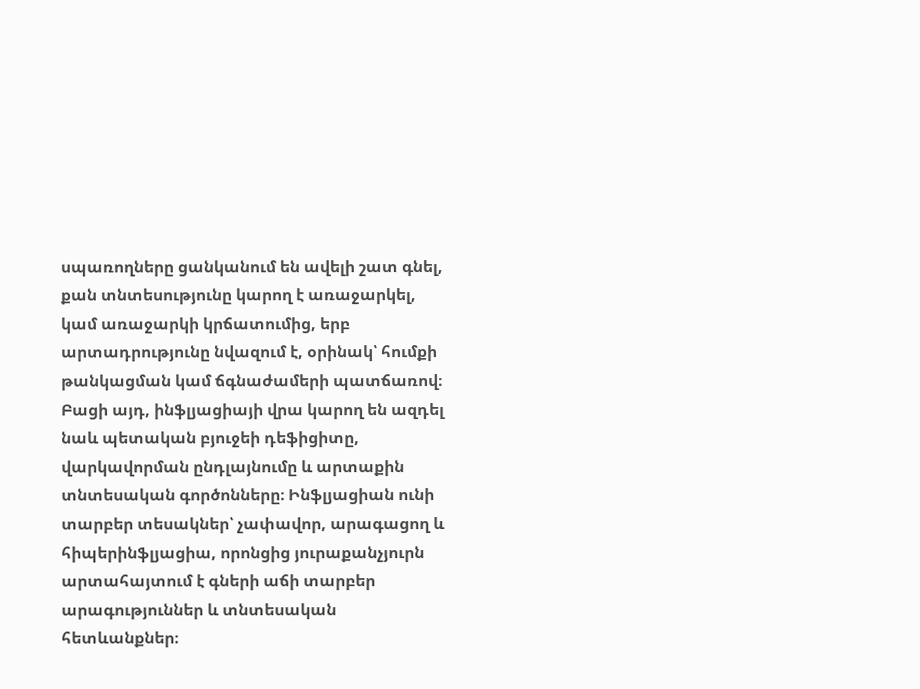սպառողները ցանկանում են ավելի շատ գնել, քան տնտեսությունը կարող է առաջարկել, կամ առաջարկի կրճատումից, երբ արտադրությունը նվազում է, օրինակ՝ հումքի թանկացման կամ ճգնաժամերի պատճառով։ Բացի այդ, ինֆլյացիայի վրա կարող են ազդել նաև պետական բյուջեի դեֆիցիտը, վարկավորման ընդլայնումը և արտաքին տնտեսական գործոնները։ Ինֆլյացիան ունի տարբեր տեսակներ՝ չափավոր, արագացող և հիպերինֆլյացիա, որոնցից յուրաքանչյուրն արտահայտում է գների աճի տարբեր արագություններ և տնտեսական հետևանքներ։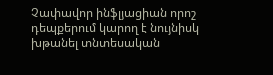Չափավոր ինֆլյացիան որոշ դեպքերում կարող է նույնիսկ խթանել տնտեսական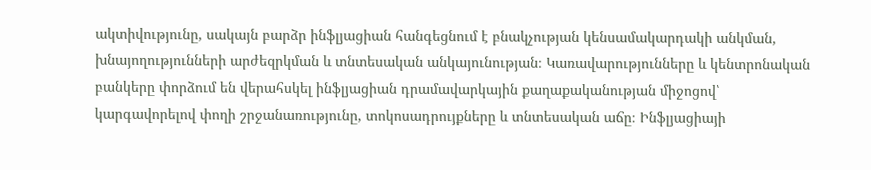ակտիվությունը, սակայն բարձր ինֆլյացիան հանգեցնում է բնակչության կենսամակարդակի անկման, խնայողությունների արժեզրկման և տնտեսական անկայունության։ Կառավարությունները և կենտրոնական բանկերը փորձում են վերահսկել ինֆլյացիան դրամավարկային քաղաքականության միջոցով՝ կարգավորելով փողի շրջանառությունը, տոկոսադրույքները և տնտեսական աճը։ Ինֆլյացիայի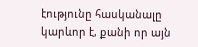էությունը հասկանալը կարևոր է, քանի որ այն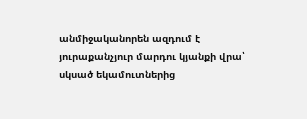անմիջականորեն ազդում է յուրաքանչյուր մարդու կյանքի վրա՝ սկսած եկամուտներից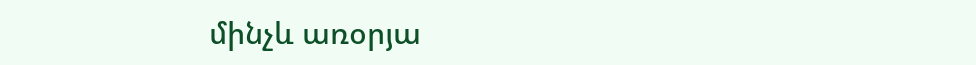մինչև առօրյա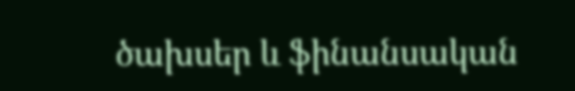ծախսեր և ֆինանսական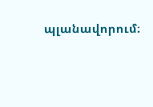պլանավորում։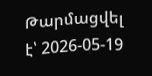Թարմացվել է՝ 2026-05-19